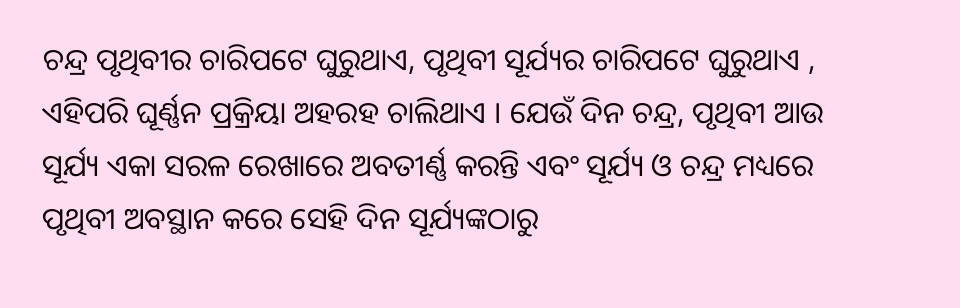ଚନ୍ଦ୍ର ପୃଥିବୀର ଚାରିପଟେ ଘୁରୁଥାଏ, ପୃଥିବୀ ସୂର୍ଯ୍ୟର ଚାରିପଟେ ଘୁରୁଥାଏ , ଏହିପରି ଘୂର୍ଣ୍ଣନ ପ୍ରକ୍ରିୟା ଅହରହ ଚାଲିଥାଏ । ଯେଉଁ ଦିନ ଚନ୍ଦ୍ର, ପୃଥିବୀ ଆଉ ସୂର୍ଯ୍ୟ ଏକା ସରଳ ରେଖାରେ ଅବତୀର୍ଣ୍ଣ କରନ୍ତି ଏବଂ ସୂର୍ଯ୍ୟ ଓ ଚନ୍ଦ୍ର ମଧ୍ୟରେ ପୃଥିବୀ ଅବସ୍ଥାନ କରେ ସେହି ଦିନ ସୂର୍ଯ୍ୟଙ୍କଠାରୁ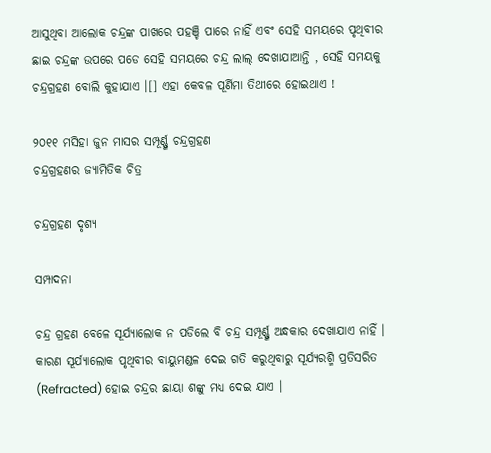ଆସୁଥିବା ଆଲୋକ ଚନ୍ଦ୍ରଙ୍କ ପାଖରେ ପହଞ୍ଚି ପାରେ ନାହିଁ ଏବଂ ସେହି ସମୟରେ ପୃଥିବୀର ଛାଇ ଚନ୍ଦ୍ରଙ୍କ ଉପରେ ପଡେ ସେହି ସମୟରେ ଚନ୍ଦ୍ର ଲାଲ୍ ଦେଖାଯାଆନ୍ତି , ସେହି ସମୟକୁ ଚନ୍ଦ୍ରଗ୍ରହଣ ବୋଲି କୁହାଯାଏ ।[] ଏହା କେବଳ ପୂର୍ଣିମା ତିଥୀରେ ହୋଇଥାଏ !

୨୦୧୧ ମସିହା ଜୁନ ମାସର ସମ୍ପୂର୍ଣ୍ଣ୍ଣ ଚନ୍ଦ୍ରଗ୍ରହଣ
ଚନ୍ଦ୍ରଗ୍ରହଣର ଜ୍ୟାମିତିକ ଚିତ୍ର

ଚନ୍ଦ୍ରଗ୍ରହଣ ଦୃଶ୍ୟ

ସମ୍ପାଦନା

ଚନ୍ଦ୍ର ଗ୍ରହଣ ବେଳେ ସୂର୍ଯ୍ୟାଲୋକ ନ ପଡିଲେ ବି ଚନ୍ଦ୍ର ସମ୍ପୂର୍ଣ୍ଣ୍ଣ ଅନ୍ଧକାର ଦେଖାଯାଏ ନାହିଁ । କାରଣ ସୂର୍ଯ୍ୟାଲୋକ ପୃଥିବୀର ବାୟୁମଣ୍ଡଳ ଦେଇ ଗତି କରୁଥିବାରୁ ସୂର୍ଯ୍ୟରଶ୍ମି ପ୍ରତିସରିତ (Refracted) ହୋଇ ଚନ୍ଦ୍ରର ଛାୟା ଶଙ୍କୁ ମଧ୍ୟ ଦେଇ ଯାଏ ।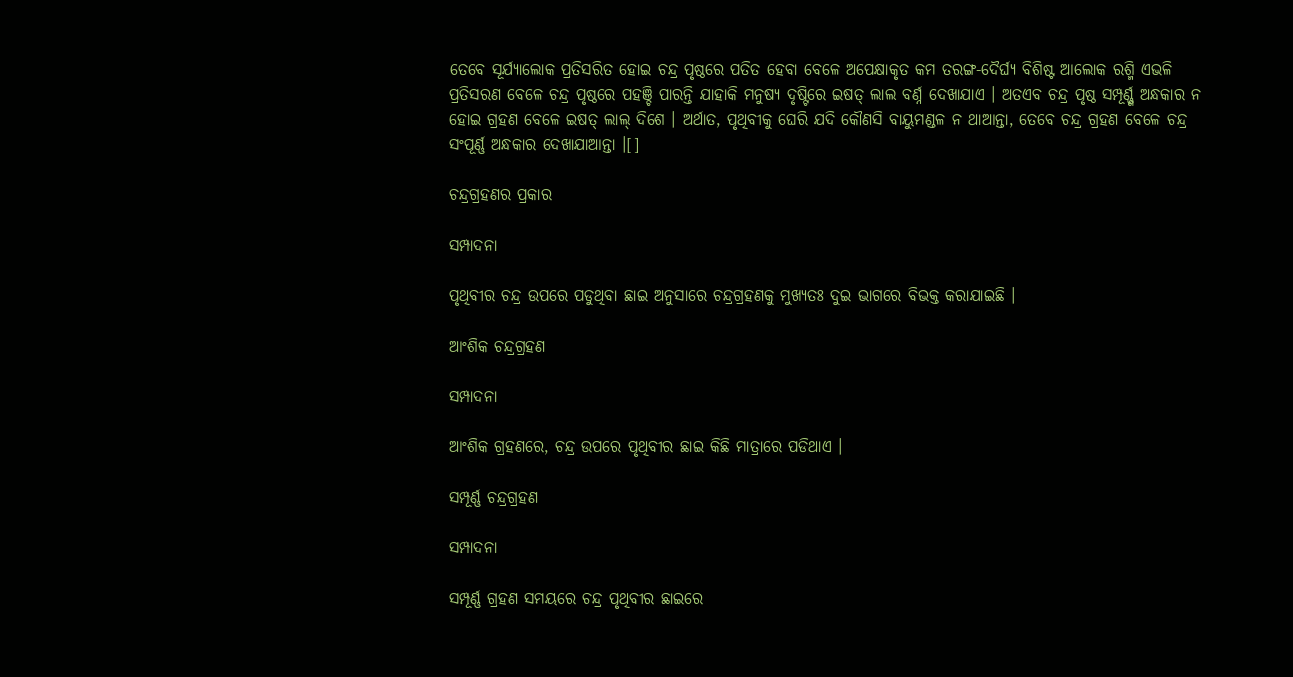ତେବେ ସୂର୍ଯ୍ୟାଲୋକ ପ୍ରତିସରିତ ହୋଇ ଚନ୍ଦ୍ର ପୃଷ୍ଠରେ ପତିତ ହେବା ବେଳେ ଅପେକ୍ଷାକୃତ କମ ତରଙ୍ଗ-ଦୈର୍ଘ୍ୟ ବିଶିଷ୍ଟ ଆଲୋକ ରଶ୍ମି ଏଭଳି ପ୍ରତିସରଣ ବେଳେ ଚନ୍ଦ୍ର ପୃଷ୍ଠରେ ପହଞ୍ଚି ପାରନ୍ତି ଯାହାକି ମନୁଷ୍ୟ ଦୃଷ୍ଟିରେ ଇଷତ୍ ଲାଲ ବର୍ଣ୍ନ ଦେଖାଯାଏ । ଅତଏବ ଚନ୍ଦ୍ର ପୃଷ୍ଠ ସମ୍ପୂର୍ଣ୍ଣ୍ଣ ଅନ୍ଧକାର ନ ହୋଇ ଗ୍ରହଣ ବେଳେ ଇଷତ୍ ଲାଲ୍ ଦିଶେ । ଅର୍ଥାତ, ପୃଥିବୀକୁ ଘେରି ଯଦି କୌଣସି ବାୟୁମଣ୍ଡଳ ନ ଥାଆନ୍ତା, ତେବେ ଚନ୍ଦ୍ର ଗ୍ରହଣ ବେଳେ ଚନ୍ଦ୍ର ସଂପୂର୍ଣ୍ଣ ଅନ୍ଧକାର ଦେଖାଯାଆନ୍ତା ।[]

ଚନ୍ଦ୍ରଗ୍ରହଣର ପ୍ରକାର

ସମ୍ପାଦନା

ପୃଥିବୀର ଚନ୍ଦ୍ର ଉପରେ ପଡୁଥିବା ଛାଇ ଅନୁସାରେ ଚନ୍ଦ୍ରଗ୍ରହଣକୁ ମୁଖ୍ୟତଃ ଦୁଇ ଭାଗରେ ବିଭକ୍ତ କରାଯାଇଛି ।

ଆଂଶିକ ଚନ୍ଦ୍ରଗ୍ରହଣ

ସମ୍ପାଦନା

ଆଂଶିକ ଗ୍ରହଣରେ, ଚନ୍ଦ୍ର ଉପରେ ପୃଥିବୀର ଛାଇ କିଛି ମାତ୍ରାରେ ପଡିଥାଏ ।

ସମ୍ପୂର୍ଣ୍ଣ ଚନ୍ଦ୍ରଗ୍ରହଣ

ସମ୍ପାଦନା

ସମ୍ପୂର୍ଣ୍ଣ ଗ୍ରହଣ ସମୟରେ ଚନ୍ଦ୍ର ପୃଥିବୀର ଛାଇରେ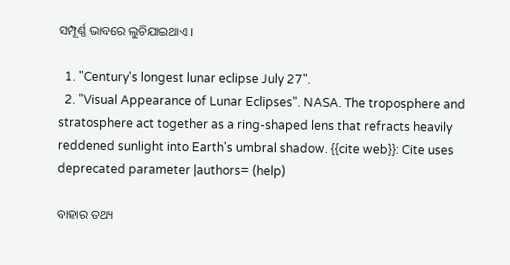ସମ୍ପୂର୍ଣ୍ଣ ଭାବରେ ଲୁଚିଯାଇଥାଏ ।

  1. "Century's longest lunar eclipse July 27".
  2. "Visual Appearance of Lunar Eclipses". NASA. The troposphere and stratosphere act together as a ring-shaped lens that refracts heavily reddened sunlight into Earth's umbral shadow. {{cite web}}: Cite uses deprecated parameter |authors= (help)

ବାହାର ତଥ୍ୟ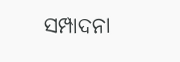ସମ୍ପାଦନା